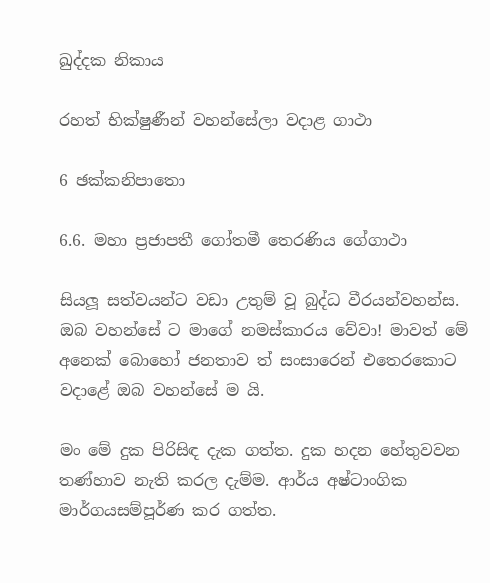ඛුද්දක නිකාය

රහත් භික්ෂුණීන් වහන්සේලා වදාළ ගාථා

6 ඡක්කනිපාතො

6.6. මහා ප්‍රජාපතී ගෝතමී තෙරණිය ගේගාථා

සියලූ සත්වයන්ට වඩා උතුම් වූ බුද්ධ වීරයන්වහන්ස. ඔබ වහන්සේ ට මාගේ නමස්කාරය වේවා! මාවත් මේ අනෙක් බොහෝ ජනතාව ත් සංසාරෙන් එතෙරකොට වදාළේ ඔබ වහන්සේ ම යි.

මං මේ දුක පිරිසිඳ දැක ගත්ත. දුක හදන හේතුවවන තණ්හාව නැති කරල දැම්ම. ආර්ය අෂ්ටාංගික මාර්ගයසම්පූර්ණ කර ගත්ත.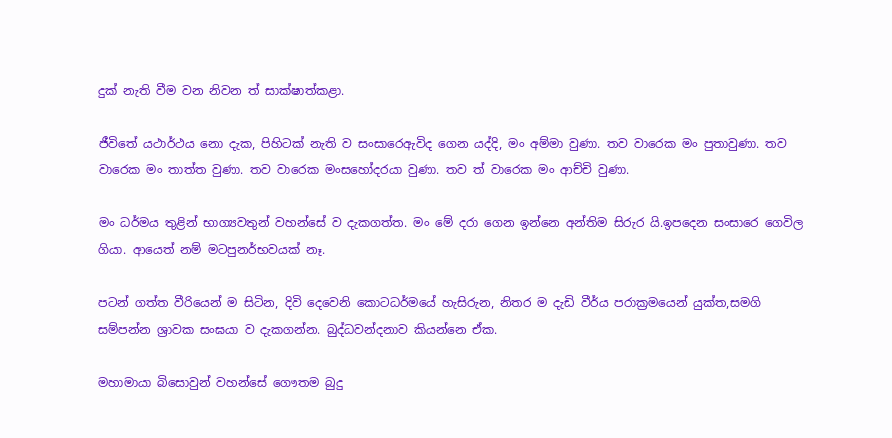දුක් නැති වීම වන නිවන ත් සාක්ෂාත්කළා.

ජීවිතේ යථාර්ථය නො දැක, පිහිටක් නැති ව සංසාරෙඇවිද ගෙන යද්දි, මං අම්මා වුණා. තව වාරෙක මං පුතාවුණා. තව වාරෙක මං තාත්ත වුණා. තව වාරෙක මංසහෝදරයා වුණා. තව ත් වාරෙක මං ආච්චි වුණා.

මං ධර්මය තුළින් භාග්‍යවතුන් වහන්සේ ව දැකගත්ත. මං මේ දරා ගෙන ඉන්නෙ අන්තිම සිරුර යි.ඉපදෙන සංසාරෙ ගෙවිල ගියා. ආයෙත් නම් මටපුනර්භවයක් නෑ.

පටන් ගත්ත වීරියෙන් ම සිටින, දිවි දෙවෙනි කොටධර්මයේ හැසිරුන, නිතර ම දැඩි වීර්ය පරාක්‍රමයෙන් යුක්ත,සමගි සම්පන්න ශ්‍රාවක සංඝයා ව දැකගන්න. බුද්ධවන්දනාව කියන්නෙ ඒක.

මහාමායා බිසොවුන් වහන්සේ ගෞතම බුදු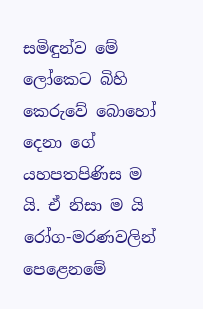සමිඳුන්ව මේ ලෝකෙට බිහි කෙරුවේ බොහෝ දෙනා ගේ යහපතපිණිස ම යි. ඒ නිසා ම යි රෝග-මරණවලින් පෙළෙනමේ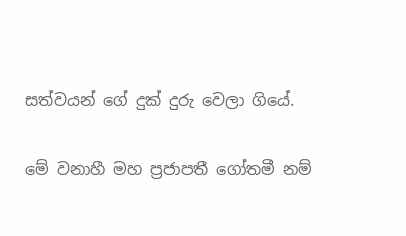සත්වයන් ගේ දුක් දුරු වෙලා ගියේ.

මේ වනාහී මහ ප්‍රජාපතී ගෝතමී නම්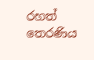රහත් තෙරණිය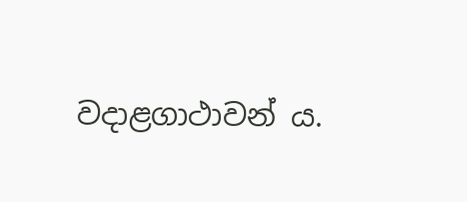වදාළගාථාවන් ය.